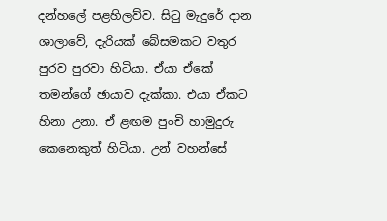දන්හලේ පළහිලව්ව. සිටු මැදුරේ දාන ශාලාවේ, දැරියක් බේසමකට වතුර පුරව පුරවා හිටියා. ඒයා ඒකේ තමන්ගේ ඡායාව දැක්කා. එයා ඒකට හිනා උනා. ඒ ළඟම පුංචි හාමුදුරු කෙනෙකුත් හිටියා. උන් වහන්සේ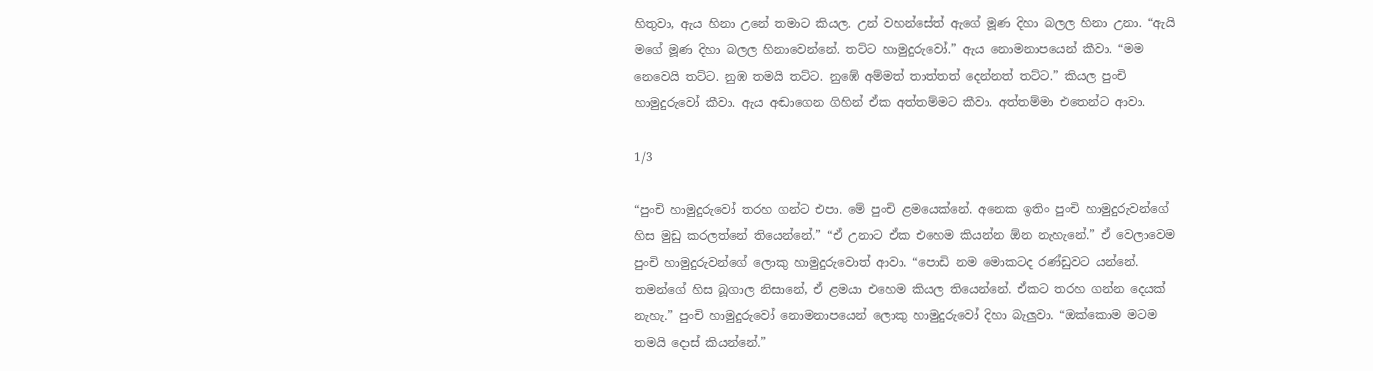හිතුවා, ඇය හිනා උනේ තමාට කියල. උන් වහන්සේත් ඇගේ මූණ දිහා බලල හිනා උනා. “ඇයි මගේ මූණ දිහා බලල හිනාවෙන්නේ. තට්ට හාමුදුරුවෝ.” ඇය නොමනාපයෙන් කීවා. “මම නෙවෙයි තට්ට. නුඹ තමයි තට්ට. නුඹේ අම්මත් තාත්තත් දෙන්නත් තට්ට.” කියල පුංචි හාමුදුරුවෝ කීවා. ඇය අඬාගෙන ගිහින් ඒක අත්තම්මට කීවා. අත්තම්මා එතෙන්ට ආවා.

1/3

“පුංචි හාමුදුරුවෝ තරහ ගන්ට එපා. මේ පුංචි ළමයෙක්නේ. අනෙක ඉතිං පුංචි හාමුදුරුවන්ගේ හිස මුඩු කරලත්නේ තියෙන්නේ.” “ඒ උනාට ඒක එහෙම කියන්න ඕන නැහැනේ.” ඒ වෙලාවෙම පුංචි හාමුදුරුවන්ගේ ලොකු හාමුදුරුවොත් ආවා. “පොඩි නම මොකටද රණ්ඩුවට යන්නේ. තමන්ගේ හිස බූගාල නිසානේ, ඒ ළමයා එහෙම කියල තියෙන්නේ. ඒකට තරහ ගන්න දෙයක් නැහැ.” පුංචි හාමුදුරුවෝ නොමනාපයෙන් ලොකු හාමුදුරුවෝ දිහා බැලුවා. “ඔක්කොම මටම තමයි දොස් කියන්නේ.”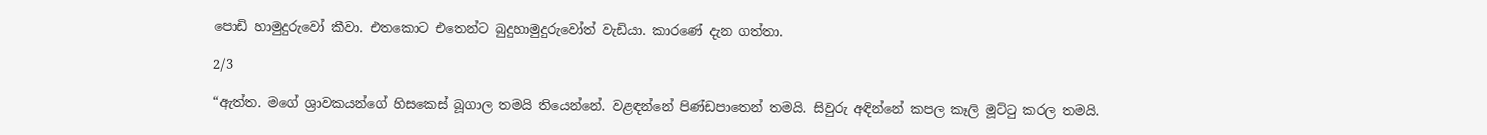පොඩි හාමුදුරුවෝ කීවා. එතකොට එතෙන්ට බුදුහාමුදුරුවෝත් වැඩියා. කාරණේ දැන ගත්තා.

2/3

“ඇත්ත. මගේ ශ්‍රාවකයන්ගේ හිසකෙස් බූගාල තමයි තියෙන්නේ. වළඳන්නේ පිණ්ඩපාතෙන් තමයි. සිවුරු අඳින්නේ කපල කෑලි මූට්ටු කරල තමයි.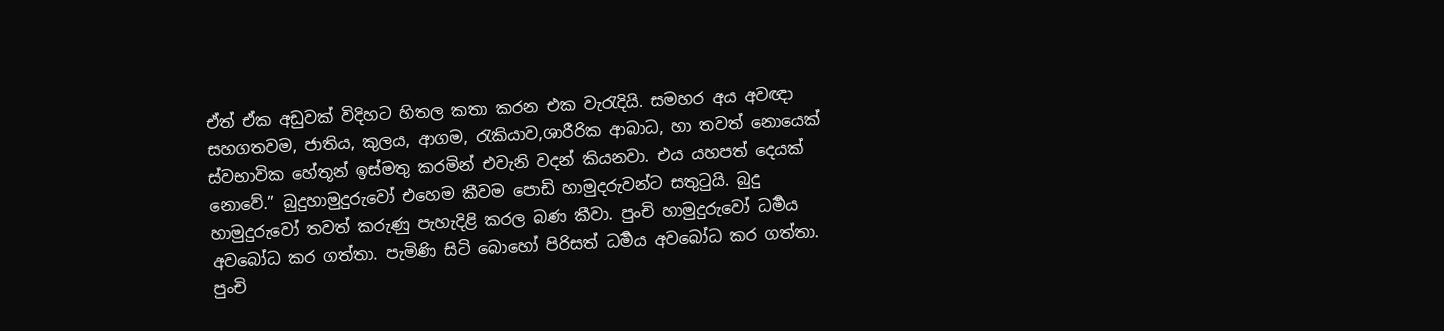ඒත් ඒක අඩුවක් විදිහට හිතල කතා කරන එක වැරැදියි. සමහර අය අවඥා සහගතවම, ජාතිය, කුලය, ආගම, රැකියාව,ශාරීරික ආබාධ, හා තවත් නොයෙක් ස්වභාවික හේතූන් ඉස්මතු කරමින් එවැනි වදන් කියනවා. එය යහපත් දෙයක් නොවේ.” බුදුහාමුදුරුවෝ එහෙම කීවම පොඩි හාමුදරුවන්ට සතුටුයි. බුදු හාමුදුරුවෝ තවත් කරුණු පැහැදිළි කරල බණ කීවා. පුංචි හාමුදුරුවෝ ධර්‍මය අවබෝධ කර ගත්තා. පැමිණි සිටි බොහෝ පිරිසත් ධර්‍මය අවබෝධ කර ගත්තා. පුංචි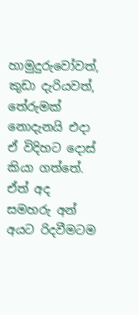හාමුදුරුවෝවත්, කුඩා දැරියවත්, තේරුමක් නොදැනයි එදා ඒ විදිහට දොස් කියා ගත්තේ. ඒත් අද සමහරු අන් අයට රිදවීමටම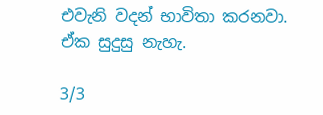එවැනි වදන් භාවිතා කරනවා. ඒක සුදුසු නැහැ.

3/3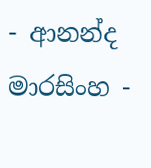- ආනන්ද මාරසිංහ -